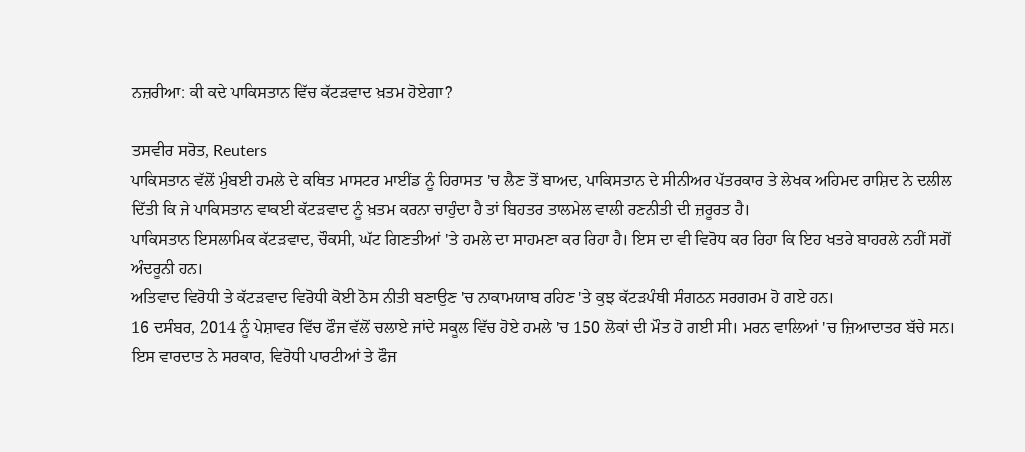ਨਜ਼ਰੀਆ: ਕੀ ਕਦੇ ਪਾਕਿਸਤਾਨ ਵਿੱਚ ਕੱਟੜਵਾਦ ਖ਼ਤਮ ਹੋਏਗਾ?

ਤਸਵੀਰ ਸਰੋਤ, Reuters
ਪਾਕਿਸਤਾਨ ਵੱਲੋਂ ਮੁੰਬਈ ਹਮਲੇ ਦੇ ਕਥਿਤ ਮਾਸਟਰ ਮਾਈਂਡ ਨੂੰ ਹਿਰਾਸਤ 'ਚ ਲੈਣ ਤੋਂ ਬਾਅਦ, ਪਾਕਿਸਤਾਨ ਦੇ ਸੀਨੀਅਰ ਪੱਤਰਕਾਰ ਤੇ ਲੇਖਕ ਅਹਿਮਦ ਰਾਸ਼ਿਦ ਨੇ ਦਲੀਲ ਦਿੱਤੀ ਕਿ ਜੇ ਪਾਕਿਸਤਾਨ ਵਾਕਈ ਕੱਟੜਵਾਦ ਨੂੰ ਖ਼ਤਮ ਕਰਨਾ ਚਾਹੁੰਦਾ ਹੈ ਤਾਂ ਬਿਹਤਰ ਤਾਲਮੇਲ ਵਾਲੀ ਰਣਨੀਤੀ ਦੀ ਜ਼ਰੂਰਤ ਹੈ।
ਪਾਕਿਸਤਾਨ ਇਸਲਾਮਿਕ ਕੱਟੜਵਾਦ, ਚੌਕਸੀ, ਘੱਟ ਗਿਣਤੀਆਂ 'ਤੇ ਹਮਲੇ ਦਾ ਸਾਹਮਣਾ ਕਰ ਰਿਹਾ ਹੈ। ਇਸ ਦਾ ਵੀ ਵਿਰੋਧ ਕਰ ਰਿਹਾ ਕਿ ਇਹ ਖਤਰੇ ਬਾਹਰਲੇ ਨਹੀਂ ਸਗੋਂ ਅੰਦਰੂਨੀ ਹਨ।
ਅਤਿਵਾਦ ਵਿਰੋਧੀ ਤੇ ਕੱਟੜਵਾਦ ਵਿਰੋਧੀ ਕੋਈ ਠੋਸ ਨੀਤੀ ਬਣਾਉਣ 'ਚ ਨਾਕਾਮਯਾਬ ਰਹਿਣ 'ਤੇ ਕੁਝ ਕੱਟੜਪੰਥੀ ਸੰਗਠਨ ਸਰਗਰਮ ਹੋ ਗਏ ਹਨ।
16 ਦਸੰਬਰ, 2014 ਨੂੰ ਪੇਸ਼ਾਵਰ ਵਿੱਚ ਫੌਜ ਵੱਲੋਂ ਚਲਾਏ ਜਾਂਦੇ ਸਕੂਲ ਵਿੱਚ ਹੋਏ ਹਮਲੇ 'ਚ 150 ਲੋਕਾਂ ਦੀ ਮੌਤ ਹੋ ਗਈ ਸੀ। ਮਰਨ ਵਾਲਿਆਂ 'ਚ ਜ਼ਿਆਦਾਤਰ ਬੱਚੇ ਸਨ।
ਇਸ ਵਾਰਦਾਤ ਨੇ ਸਰਕਾਰ, ਵਿਰੋਧੀ ਪਾਰਟੀਆਂ ਤੇ ਫੌਜ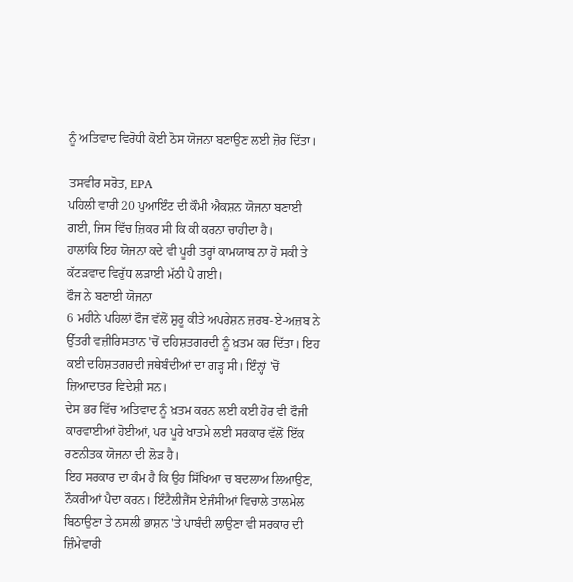ਨੂੰ ਅਤਿਵਾਦ ਵਿਰੋਧੀ ਕੋਈ ਠੋਸ ਯੋਜਨਾ ਬਣਾਉਣ ਲਈ ਜ਼ੋਰ ਦਿੱਤਾ।

ਤਸਵੀਰ ਸਰੋਤ, EPA
ਪਹਿਲੀ ਵਾਰੀ 20 ਪੁਆਇੰਟ ਦੀ ਕੌਮੀ ਐਕਸ਼ਨ ਯੋਜਨਾ ਬਣਾਈ ਗਈ, ਜਿਸ ਵਿੱਚ ਜ਼ਿਕਰ ਸੀ ਕਿ ਕੀ ਕਰਨਾ ਚਾਹੀਦਾ ਹੈ।
ਹਾਲਾਂਕਿ ਇਹ ਯੋਜਨਾ ਕਦੇ ਵੀ ਪੂਰੀ ਤਰ੍ਹਾਂ ਕਾਮਯਾਬ ਨਾ ਹੋ ਸਕੀ ਤੇ ਕੱਟੜਵਾਦ ਵਿਰੁੱਧ ਲੜਾਈ ਮੱਠੀ ਪੈ ਗਈ।
ਫੌਜ ਨੇ ਬਣਾਈ ਯੋਜਨਾ
6 ਮਹੀਨੇ ਪਹਿਲਾਂ ਫੌਜ ਵੱਲੋਂ ਸ਼ੁਰੂ ਕੀਤੇ ਅਪਰੇਸ਼ਨ ਜ਼ਰਬ-ਏ-ਅਜ਼ਬ ਨੇ ਉੱਤਰੀ ਵਜ਼ੀਰਿਸਤਾਨ 'ਚੋਂ ਦਹਿਸ਼ਤਗਰਦੀ ਨੂੰ ਖ਼ਤਮ ਕਰ ਦਿੱਤਾ। ਇਹ ਕਈ ਦਹਿਸ਼ਤਗਰਦੀ ਜਥੇਬੰਦੀਆਂ ਦਾ ਗੜ੍ਹ ਸੀ। ਇੰਨ੍ਹਾਂ 'ਚੋਂ ਜ਼ਿਆਦਾਤਰ ਵਿਦੇਸ਼ੀ ਸਨ।
ਦੇਸ ਭਰ ਵਿੱਚ ਅਤਿਵਾਦ ਨੂੰ ਖ਼ਤਮ ਕਰਨ ਲਈ ਕਈ ਹੋਰ ਵੀ ਫੌਜੀ ਕਾਰਵਾਈਆਂ ਹੋਈਆਂ, ਪਰ ਪੂਰੇ ਖਾਤਮੇ ਲਈ ਸਰਕਾਰ ਵੱਲੋਂ ਇੱਕ ਰਣਨੀਤਕ ਯੋਜਨਾ ਦੀ ਲੋੜ ਹੈ।
ਇਹ ਸਰਕਾਰ ਦਾ ਕੰਮ ਹੈ ਕਿ ਉਹ ਸਿੱਖਿਆ ਚ ਬਦਲਾਅ ਲਿਆਉਣ, ਨੌਕਰੀਆਂ ਪੈਦਾ ਕਰਨ। ਇੰਟੈਲੀਜੈਂਸ ਏਜੰਸੀਆਂ ਵਿਚਾਲੇ ਤਾਲਮੇਲ ਬਿਠਾਉਣਾ ਤੇ ਨਸਲੀ ਭਾਸ਼ਨ 'ਤੇ ਪਾਬੰਦੀ ਲਾਉਣਾ ਵੀ ਸਰਕਾਰ ਦੀ ਜ਼ਿੰਮੇਵਾਰੀ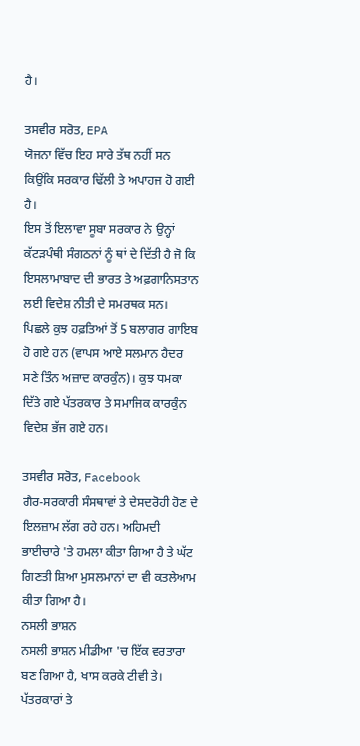ਹੈ।

ਤਸਵੀਰ ਸਰੋਤ, EPA
ਯੋਜਨਾ ਵਿੱਚ ਇਹ ਸਾਰੇ ਤੱਥ ਨਹੀਂ ਸਨ ਕਿਉਂਕਿ ਸਰਕਾਰ ਢਿੱਲੀ ਤੇ ਅਪਾਹਜ ਹੋ ਗਈ ਹੈ।
ਇਸ ਤੋਂ ਇਲਾਵਾ ਸੂਬਾ ਸਰਕਾਰ ਨੇ ਉਨ੍ਹਾਂ ਕੱਟੜਪੰਥੀ ਸੰਗਠਨਾਂ ਨੂੰ ਥਾਂ ਦੇ ਦਿੱਤੀ ਹੈ ਜੋ ਕਿ ਇਸਲਾਮਾਬਾਦ ਦੀ ਭਾਰਤ ਤੇ ਅਫ਼ਗਾਨਿਸਤਾਨ ਲਈ ਵਿਦੇਸ਼ ਨੀਤੀ ਦੇ ਸਮਰਥਕ ਸਨ।
ਪਿਛਲੇ ਕੁਝ ਹਫ਼ਤਿਆਂ ਤੋਂ 5 ਬਲਾਗਰ ਗਾਇਬ ਹੋ ਗਏ ਹਨ (ਵਾਪਸ ਆਏ ਸਲਮਾਨ ਹੈਦਰ ਸਣੇ ਤਿੰਨ ਅਜ਼ਾਦ ਕਾਰਕੁੰਨ)। ਕੁਝ ਧਮਕਾ ਦਿੱਤੇ ਗਏ ਪੱਤਰਕਾਰ ਤੇ ਸਮਾਜਿਕ ਕਾਰਕੁੰਨ ਵਿਦੇਸ਼ ਭੱਜ ਗਏ ਹਨ।

ਤਸਵੀਰ ਸਰੋਤ, Facebook
ਗੈਰ-ਸਰਕਾਰੀ ਸੰਸਥਾਵਾਂ ਤੇ ਦੇਸਦਰੋਹੀ ਹੋਣ ਦੇ ਇਲਜ਼ਾਮ ਲੱਗ ਰਹੇ ਹਨ। ਅਹਿਮਦੀ ਭਾਈਚਾਰੇ 'ਤੇ ਹਮਲਾ ਕੀਤਾ ਗਿਆ ਹੈ ਤੇ ਘੱਟ ਗਿਣਤੀ ਸ਼ਿਆ ਮੁਸਲਮਾਨਾਂ ਦਾ ਵੀ ਕਤਲੇਆਮ ਕੀਤਾ ਗਿਆ ਹੈ।
ਨਸਲੀ ਭਾਸ਼ਨ
ਨਸਲੀ ਭਾਸ਼ਨ ਮੀਡੀਆ 'ਚ ਇੱਕ ਵਰਤਾਰਾ ਬਣ ਗਿਆ ਹੈ, ਖਾਸ ਕਰਕੇ ਟੀਵੀ ਤੇ। ਪੱਤਰਕਾਰਾਂ ਤੇ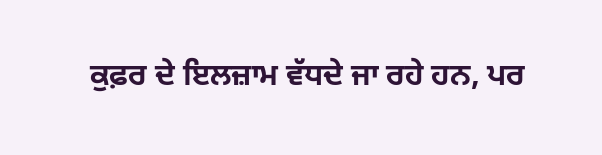ਕੁਫ਼ਰ ਦੇ ਇਲਜ਼ਾਮ ਵੱਧਦੇ ਜਾ ਰਹੇ ਹਨ, ਪਰ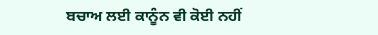ਬਚਾਅ ਲਈ ਕਾਨੂੰਨ ਵੀ ਕੋਈ ਨਹੀਂ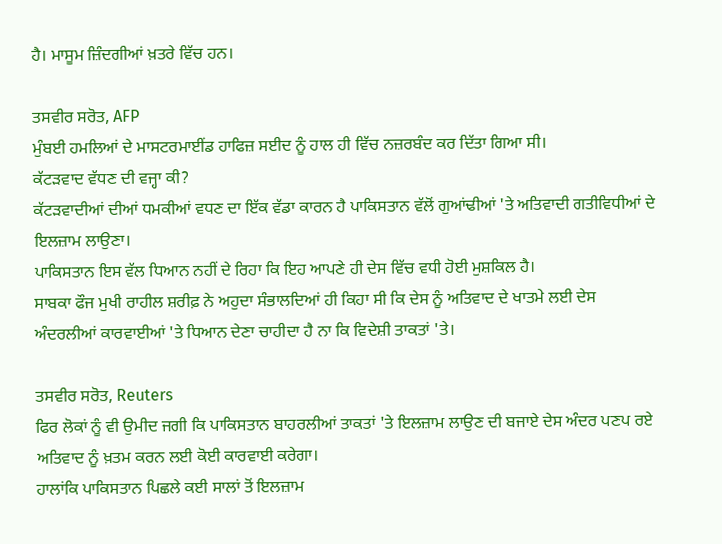ਹੈ। ਮਾਸੂਮ ਜ਼ਿੰਦਗੀਆਂ ਖ਼ਤਰੇ ਵਿੱਚ ਹਨ।

ਤਸਵੀਰ ਸਰੋਤ, AFP
ਮੁੰਬਈ ਹਮਲਿਆਂ ਦੇ ਮਾਸਟਰਮਾਈਂਡ ਹਾਫਿਜ਼ ਸਈਦ ਨੂੰ ਹਾਲ ਹੀ ਵਿੱਚ ਨਜ਼ਰਬੰਦ ਕਰ ਦਿੱਤਾ ਗਿਆ ਸੀ।
ਕੱਟੜਵਾਦ ਵੱਧਣ ਦੀ ਵਜ੍ਹਾ ਕੀ?
ਕੱਟੜਵਾਦੀਆਂ ਦੀਆਂ ਧਮਕੀਆਂ ਵਧਣ ਦਾ ਇੱਕ ਵੱਡਾ ਕਾਰਨ ਹੈ ਪਾਕਿਸਤਾਨ ਵੱਲੋਂ ਗੁਆਂਢੀਆਂ 'ਤੇ ਅਤਿਵਾਦੀ ਗਤੀਵਿਧੀਆਂ ਦੇ ਇਲਜ਼ਾਮ ਲਾਉਣਾ।
ਪਾਕਿਸਤਾਨ ਇਸ ਵੱਲ ਧਿਆਨ ਨਹੀਂ ਦੇ ਰਿਹਾ ਕਿ ਇਹ ਆਪਣੇ ਹੀ ਦੇਸ ਵਿੱਚ ਵਧੀ ਹੋਈ ਮੁਸ਼ਕਿਲ ਹੈ।
ਸਾਬਕਾ ਫੌਜ ਮੁਖੀ ਰਾਹੀਲ ਸ਼ਰੀਫ਼ ਨੇ ਅਹੁਦਾ ਸੰਭਾਲਦਿਆਂ ਹੀ ਕਿਹਾ ਸੀ ਕਿ ਦੇਸ ਨੂੰ ਅਤਿਵਾਦ ਦੇ ਖਾਤਮੇ ਲਈ ਦੇਸ ਅੰਦਰਲੀਆਂ ਕਾਰਵਾਈਆਂ 'ਤੇ ਧਿਆਨ ਦੇਣਾ ਚਾਹੀਦਾ ਹੈ ਨਾ ਕਿ ਵਿਦੇਸ਼ੀ ਤਾਕਤਾਂ 'ਤੇ।

ਤਸਵੀਰ ਸਰੋਤ, Reuters
ਫਿਰ ਲੋਕਾਂ ਨੂੰ ਵੀ ਉਮੀਦ ਜਗੀ ਕਿ ਪਾਕਿਸਤਾਨ ਬਾਹਰਲੀਆਂ ਤਾਕਤਾਂ 'ਤੇ ਇਲਜ਼ਾਮ ਲਾਉਣ ਦੀ ਬਜਾਏ ਦੇਸ ਅੰਦਰ ਪਣਪ ਰਏ ਅਤਿਵਾਦ ਨੂੰ ਖ਼ਤਮ ਕਰਨ ਲਈ ਕੋਈ ਕਾਰਵਾਈ ਕਰੇਗਾ।
ਹਾਲਾਂਕਿ ਪਾਕਿਸਤਾਨ ਪਿਛਲੇ ਕਈ ਸਾਲਾਂ ਤੋਂ ਇਲਜ਼ਾਮ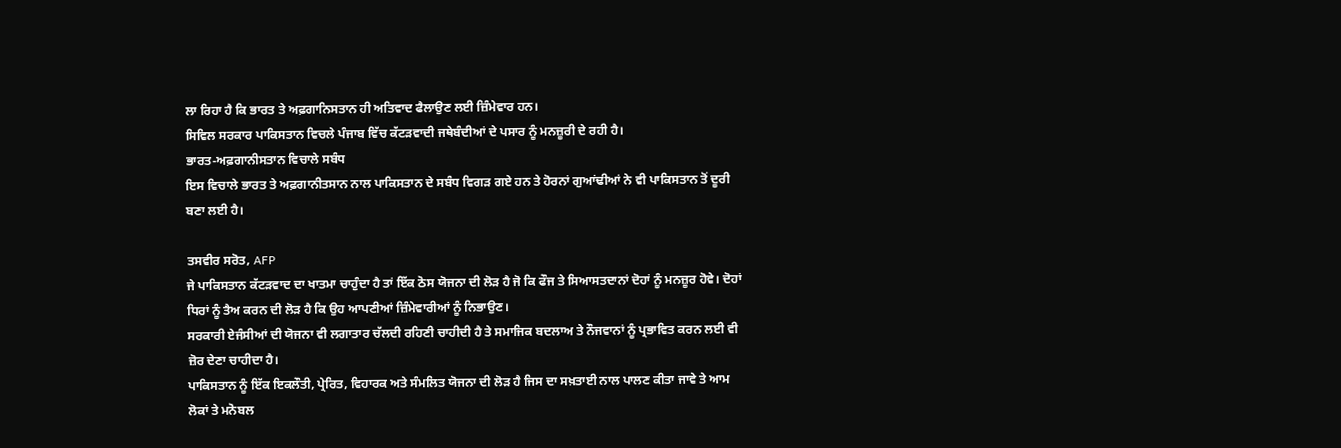ਲਾ ਰਿਹਾ ਹੈ ਕਿ ਭਾਰਤ ਤੇ ਅਫ਼ਗਾਨਿਸਤਾਨ ਹੀ ਅਤਿਵਾਦ ਫੈਲਾਉਣ ਲਈ ਜ਼ਿੰਮੇਵਾਰ ਹਨ।
ਸਿਵਿਲ ਸਰਕਾਰ ਪਾਕਿਸਤਾਨ ਵਿਚਲੇ ਪੰਜਾਬ ਵਿੱਚ ਕੱਟੜਵਾਦੀ ਜਥੇਬੰਦੀਆਂ ਦੇ ਪਸਾਰ ਨੂੰ ਮਨਜ਼ੂਰੀ ਦੇ ਰਹੀ ਹੈ।
ਭਾਰਤ-ਅਫ਼ਗਾਨੀਸਤਾਨ ਵਿਚਾਲੇ ਸਬੰਧ
ਇਸ ਵਿਚਾਲੇ ਭਾਰਤ ਤੇ ਅਫ਼ਗਾਨੀਤਸਾਨ ਨਾਲ ਪਾਕਿਸਤਾਨ ਦੇ ਸਬੰਧ ਵਿਗੜ ਗਏ ਹਨ ਤੇ ਹੋਰਨਾਂ ਗੁਆਂਢੀਆਂ ਨੇ ਵੀ ਪਾਕਿਸਤਾਨ ਤੋਂ ਦੂਰੀ ਬਣਾ ਲਈ ਹੈ।

ਤਸਵੀਰ ਸਰੋਤ, AFP
ਜੇ ਪਾਕਿਸਤਾਨ ਕੱਟੜਵਾਦ ਦਾ ਖਾਤਮਾ ਚਾਹੁੰਦਾ ਹੈ ਤਾਂ ਇੱਕ ਠੋਸ ਯੋਜਨਾ ਦੀ ਲੋੜ ਹੈ ਜੋ ਕਿ ਫੌਜ ਤੇ ਸਿਆਸਤਦਾਨਾਂ ਦੋਹਾਂ ਨੂੰ ਮਨਜ਼ੂਰ ਹੋਵੇ। ਦੋਹਾਂ ਧਿਰਾਂ ਨੂੰ ਤੈਅ ਕਰਨ ਦੀ ਲੋੜ ਹੈ ਕਿ ਉਹ ਆਪਣੀਆਂ ਜ਼ਿੰਮੇਵਾਰੀਆਂ ਨੂੰ ਨਿਭਾਉਣ।
ਸਰਕਾਰੀ ਏਜੰਸੀਆਂ ਦੀ ਯੋਜਨਾ ਵੀ ਲਗਾਤਾਰ ਚੱਲਦੀ ਰਹਿਣੀ ਚਾਹੀਦੀ ਹੈ ਤੇ ਸਮਾਜਿਕ ਬਦਲਾਅ ਤੇ ਨੌਜਵਾਨਾਂ ਨੂੰ ਪ੍ਰਭਾਵਿਤ ਕਰਨ ਲਈ ਵੀ ਜ਼ੋਰ ਦੇਣਾ ਚਾਹੀਦਾ ਹੈ।
ਪਾਕਿਸਤਾਨ ਨੂੰ ਇੱਕ ਇਕਲੌਤੀ, ਪ੍ਰੇਰਿਤ, ਵਿਹਾਰਕ ਅਤੇ ਸੰਮਲਿਤ ਯੋਜਨਾ ਦੀ ਲੋੜ ਹੈ ਜਿਸ ਦਾ ਸਖ਼ਤਾਈ ਨਾਲ ਪਾਲਣ ਕੀਤਾ ਜਾਵੇ ਤੇ ਆਮ ਲੋਕਾਂ ਤੇ ਮਨੋਬਲ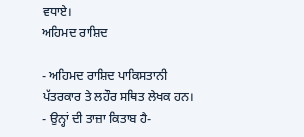ਵਧਾਏ।
ਅਹਿਮਦ ਰਾਸ਼ਿਦ

- ਅਹਿਮਦ ਰਾਸ਼ਿਦ ਪਾਕਿਸਤਾਨੀ ਪੱਤਰਕਾਰ ਤੇ ਲਹੌਰ ਸਥਿਤ ਲੇਖਕ ਹਨ।
- ਉਨ੍ਹਾਂ ਦੀ ਤਾਜ਼ਾ ਕਿਤਾਬ ਹੈ-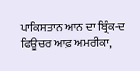ਪਾਕਿਸਤਾਨ ਆਨ ਦਾ ਬ੍ਰਿੰਕ-ਦ ਫਿਊਚਰ ਆਫ਼ ਅਮਰੀਕਾ,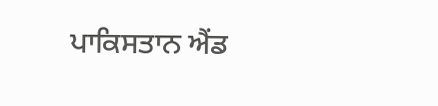ਪਾਕਿਸਤਾਨ ਐਂਡ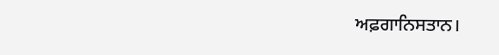ਅਫ਼ਗਾਨਿਸਤਾਨ।